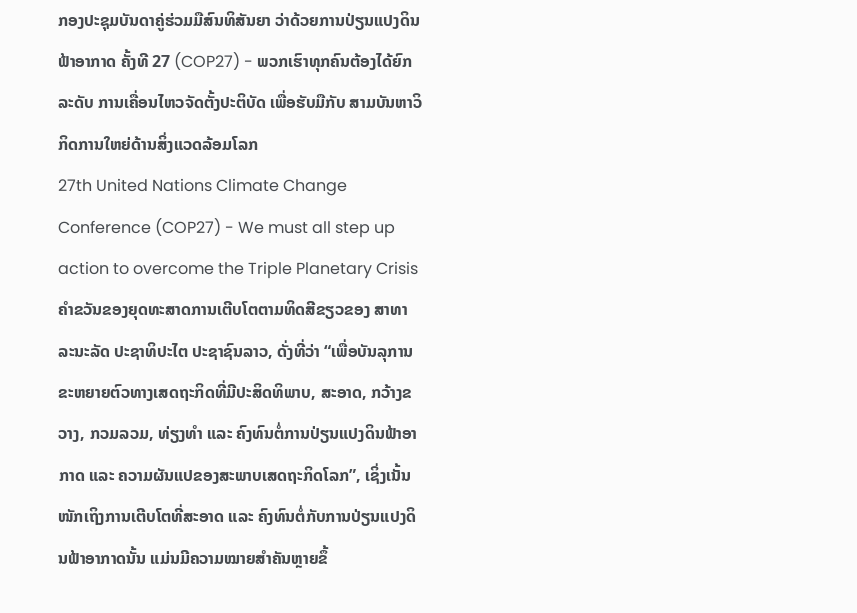ກອງປະຊຸມບັນດາຄູ່ຮ່ວມມືສົນທິສັນຍາ ວ່າດ້ວຍການປ່ຽນແປງດິນຟ້າອາກາດ ຄັ້ງທີ 27 (COP27) - ພວກເຮົາທຸກຄົນຕ້ອງໄດ້ຍົກລະດັບ ການເຄື່ອນໄຫວຈັດຕັ້ງປະຕິບັດ ເພື່ອຮັບມືກັບ ສາມບັນຫາວິກິດການໃຫຍ່ດ້ານສິ່ງແວດລ້ອມໂລກ
27th United Nations Climate Change Conference (COP27) - We must all step up action to overcome the Triple Planetary Crisis
ຄຳຂວັນຂອງຍຸດທະສາດການເຕີບໂຕຕາມທິດສີຂຽວຂອງ ສາທາລະນະລັດ ປະຊາທິປະໄຕ ປະຊາຊົນລາວ, ດັ່ງທີ່ວ່າ “ເພື່ອບັນລຸການຂະຫຍາຍຕົວທາງເສດຖະກິດທີ່ມີປະສິດທິພາບ, ສະອາດ, ກວ້າງຂວາງ, ກວມລວມ, ທ່ຽງທຳ ແລະ ຄົງທົນຕໍ່ການປ່ຽນແປງດິນຟ້າອາກາດ ແລະ ຄວາມຜັນແປຂອງສະພາບເສດຖະກິດໂລກ”, ເຊິ່ງເນັ້ນໜັກເຖິງການເຕີບໂຕທີ່ສະອາດ ແລະ ຄົງທົນຕໍ່ກັບການປ່ຽນແປງດິນຟ້າອາກາດນັ້ນ ແມ່ນມີຄວາມໝາຍສຳຄັນຫຼາຍຂຶ້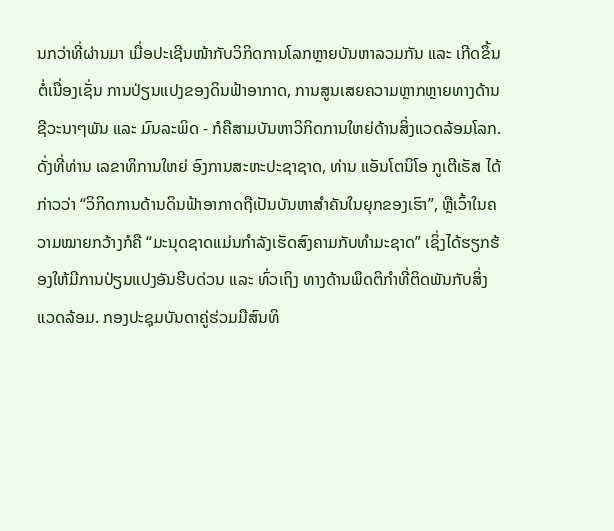ນກວ່າທີ່ຜ່ານມາ ເມື່ອປະເຊີນໜ້າກັບວິກິດການໂລກຫຼາຍບັນຫາລວມກັນ ແລະ ເກີດຂຶ້ນຕໍ່ເນື່ອງເຊັ່ນ ການປ່ຽນແປງຂອງດິນຟ້າອາກາດ, ການສູນເສຍຄວາມຫຼາກຫຼາຍທາງດ້ານຊີວະນາໆພັນ ແລະ ມົນລະພິດ - ກໍຄືສາມບັນຫາວິກິດການໃຫຍ່ດ້ານສິ່ງແວດລ້ອມໂລກ. ດັ່ງທີ່ທ່ານ ເລຂາທິການໃຫຍ່ ອົງການສະຫະປະຊາຊາດ, ທ່ານ ແອັນໂຕນິໂອ ກູເຕີເຣັສ ໄດ້ກ່າວວ່າ “ວິກິດການດ້ານດິນຟ້າອາກາດຖືເປັນບັນຫາສຳຄັນໃນຍຸກຂອງເຮົາ”, ຫຼືເວົ້າໃນຄວາມໝາຍກວ້າງກໍຄື “ມະນຸດຊາດແມ່ນກຳລັງເຮັດສົງຄາມກັບທຳມະຊາດ” ເຊິ່ງໄດ້ຮຽກຮ້ອງໃຫ້ມີການປ່ຽນແປງອັນຮີບດ່ວນ ແລະ ທົ່ວເຖິງ ທາງດ້ານພຶດຕິກຳທີ່ຕິດພັນກັບສິ່ງແວດລ້ອມ. ກອງປະຊຸມບັນດາຄູ່ຮ່ວມມືສົນທິ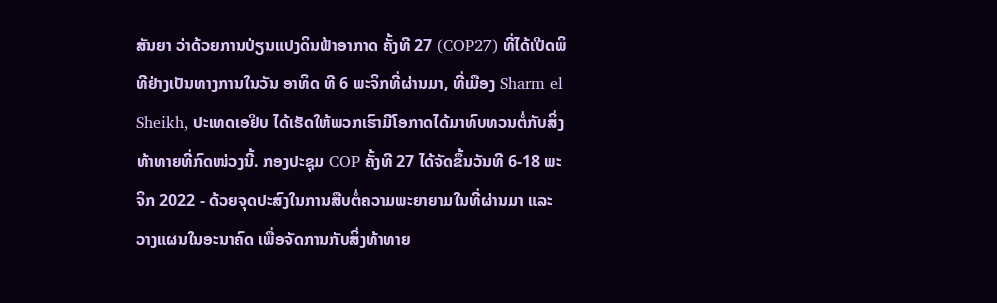ສັນຍາ ວ່າດ້ວຍການປ່ຽນແປງດິນຟ້າອາກາດ ຄັ້ງທີ 27 (COP27) ທີ່ໄດ້ເປີດພິທີຢ່າງເປັນທາງການໃນວັນ ອາທິດ ທີ 6 ພະຈິກທີ່ຜ່ານມາ, ທີ່ເມືອງ Sharm el Sheikh, ປະເທດເອຢິບ ໄດ້ເຮັດໃຫ້ພວກເຮົາມີໂອກາດໄດ້ມາທົບທວນຕໍ່ກັບສິ່ງທ້າທາຍທີ່ກົດໜ່ວງນີ້. ກອງປະຊຸມ COP ຄັ້ງທີ 27 ໄດ້ຈັດຂຶ້ນວັນທີ 6-18 ພະຈິກ 2022 - ດ້ວຍຈຸດປະສົງໃນການສືບຕໍ່ຄວາມພະຍາຍາມໃນທີ່ຜ່ານມາ ແລະ ວາງແຜນໃນອະນາຄົດ ເພື່ອຈັດການກັບສິ່ງທ້າທາຍ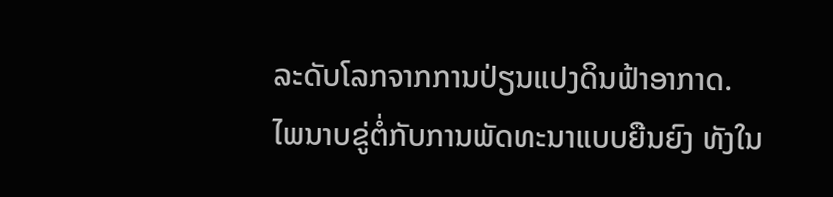ລະດັບໂລກຈາກການປ່ຽນແປງດິນຟ້າອາກາດ.
ໄພນາບຂູ່ຕໍ່ກັບການພັດທະນາແບບຍືນຍົງ ທັງໃນ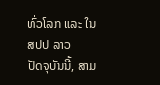ທົ່ວໂລກ ແລະ ໃນ ສປປ ລາວ
ປັດຈຸບັນນີ້, ສາມ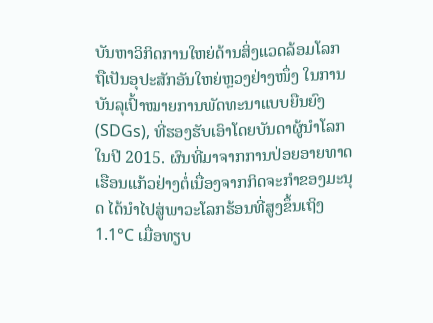ບັນຫາວິກິດການໃຫຍ່ດ້ານສິ່ງແວດລ້ອມໂລກ ຖືເປັນອຸປະສັກອັນໃຫຍ່ຫຼວງຢ່າງໜຶ່ງ ໃນການບັນລຸເປົ້າໝາຍການພັດທະນາແບບຍືນຍົງ (SDGs), ທີ່ຮອງຮັບເອົາໂດຍບັນດາຜູ້ນຳໂລກໃນປີ 2015. ຜົນທີ່ມາຈາກການປ່ອຍອາຍທາດເຮືອນແກ້ວຢ່າງຕໍ່ເນື່ອງຈາກກິດຈະກຳຂອງມະນຸດ ໄດ້ນຳໄປສູ່ພາວະໂລກຮ້ອນທີ່ສູງຂຶ້ນເຖິງ 1.1°C ເມື່ອທຽບ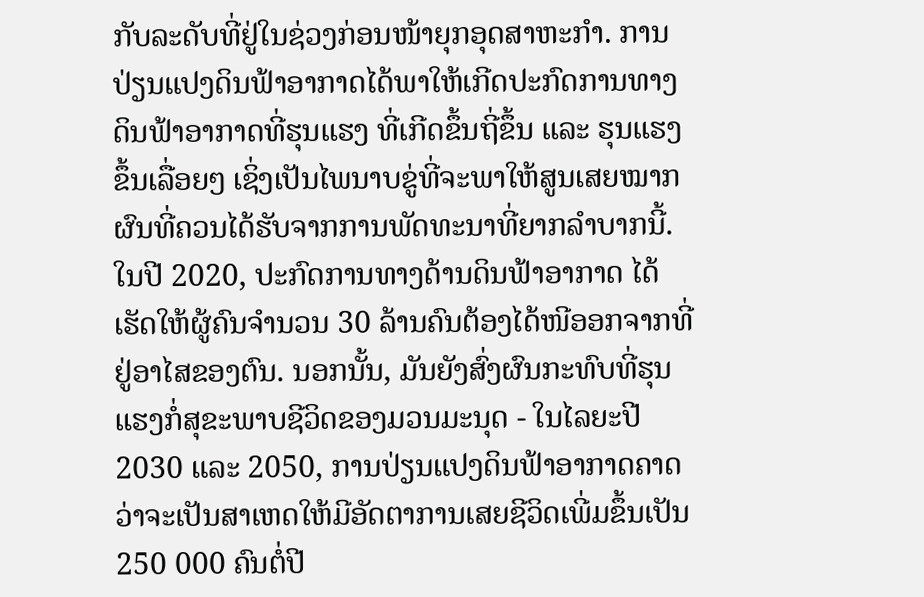ກັບລະດັບທີ່ຢູ່ໃນຊ່ວງກ່ອນໜ້າຍຸກອຸດສາຫະກຳ. ການປ່ຽນແປງດິນຟ້າອາກາດໄດ້ພາໃຫ້ເກີດປະກົດການທາງດິນຟ້າອາກາດທີ່ຮຸນແຮງ ທີ່ເກີດຂຶ້ນຖີ່ຂຶ້ນ ແລະ ຮຸນແຮງຂຶ້ນເລື່ອຍໆ ເຊິ່ງເປັນໄພນາບຂູ່ທີ່ຈະພາໃຫ້ສູນເສຍໝາກຜົນທີ່ຄວນໄດ້ຮັບຈາກການພັດທະນາທີ່ຍາກລຳບາກນີ້. ໃນປີ 2020, ປະກົດການທາງດ້ານດິນຟ້າອາກາດ ໄດ້ເຮັດໃຫ້ຜູ້ຄົນຈຳນວນ 30 ລ້ານຄົນຕ້ອງໄດ້ໜີອອກຈາກທີ່ຢູ່ອາໄສຂອງຕົນ. ນອກນັ້ນ, ມັນຍັງສົ່ງຜົນກະທົບທີ່ຮຸນແຮງກໍ່ສຸຂະພາບຊີວິດຂອງມວນມະນຸດ - ໃນໄລຍະປີ 2030 ແລະ 2050, ການປ່ຽນແປງດິນຟ້າອາກາດຄາດວ່າຈະເປັນສາເຫດໃຫ້ມີອັດຕາການເສຍຊີວິດເພີ່ມຂຶ້ນເປັນ 250 000 ຄົນຕໍ່ປີ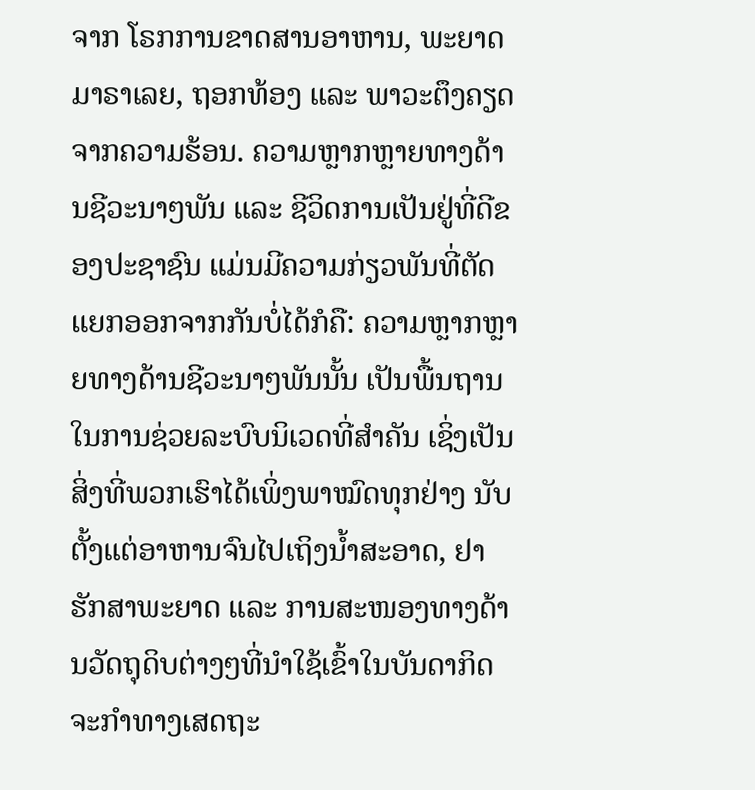ຈາກ ໂຣກການຂາດສານອາຫານ, ພະຍາດມາຣາເລຍ, ຖອກທ້ອງ ແລະ ພາວະຕຶງຄຽດຈາກຄວາມຮ້ອນ. ຄວາມຫຼາກຫຼາຍທາງດ້ານຊີວະນາໆພັນ ແລະ ຊີວິດການເປັນຢູ່ທີ່ດີຂອງປະຊາຊົນ ແມ່ນມີຄວາມກ່ຽວພັນທີ່ຕັດແຍກອອກຈາກກັນບໍ່ໄດ້ກໍຄື: ຄວາມຫຼາກຫຼາຍທາງດ້ານຊີວະນາໆພັນນັ້ນ ເປັນພື້ນຖານໃນການຊ່ວຍລະບົບນິເວດທີ່ສຳຄັນ ເຊິ່ງເປັນສິ່ງທີ່ພວກເຮົາໄດ້ເພິ່ງພາໝົດທຸກຢ່າງ ນັບຕັ້ງແຕ່ອາຫານຈົນໄປເຖິງນ້ຳສະອາດ, ຢາຮັກສາພະຍາດ ແລະ ການສະໜອງທາງດ້ານວັດຖຸດິບຕ່າງໆທີ່ນຳໃຊ້ເຂົ້າໃນບັນດາກິດຈະກຳທາງເສດຖະ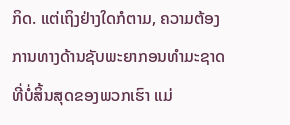ກິດ. ແຕ່ເຖິງຢ່າງໃດກໍຕາມ, ຄວາມຕ້ອງການທາງດ້ານຊັບພະຍາກອນທຳມະຊາດທີ່ບໍ່ສິ້ນສຸດຂອງພວກເຮົາ ແມ່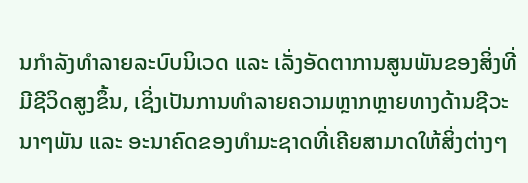ນກຳລັງທຳລາຍລະບົບນິເວດ ແລະ ເລັ່ງອັດຕາການສູນພັນຂອງສິ່ງທີ່ມີຊີວິດສູງຂຶ້ນ, ເຊິ່ງເປັນການທຳລາຍຄວາມຫຼາກຫຼາຍທາງດ້ານຊີວະນາໆພັນ ແລະ ອະນາຄົດຂອງທຳມະຊາດທີ່ເຄີຍສາມາດໃຫ້ສິ່ງຕ່າງໆ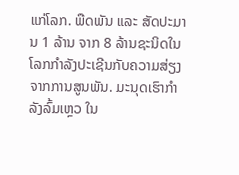ແກ່ໂລກ. ພືດພັນ ແລະ ສັດປະມານ 1 ລ້ານ ຈາກ 8 ລ້ານຊະນິດໃນໂລກກຳລັງປະເຊີນກັບຄວາມສ່ຽງຈາກການສູນພັນ. ມະນຸດເຮົາກຳລັງລົ້ມເຫຼວ ໃນ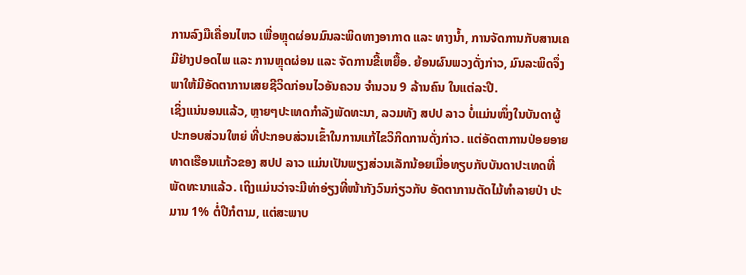ການລົງມືເຄື່ອນໄຫວ ເພື່ອຫຼຸດຜ່ອນມົນລະພິດທາງອາກາດ ແລະ ທາງນ້ຳ, ການຈັດການກັບສານເຄມີຢ່າງປອດໄພ ແລະ ການຫຼຸດຜ່ອນ ແລະ ຈັດການຂີ້ເຫຍື້ອ. ຍ້ອນຜົນພວງດັ່ງກ່າວ, ມົນລະພິດຈຶ່ງພາໃຫ້ມີອັດຕາການເສຍຊີວິດກ່ອນໄວອັນຄວນ ຈຳນວນ 9 ລ້ານຄົນ ໃນແຕ່ລະປີ.
ເຊິ່ງແນ່ນອນແລ້ວ, ຫຼາຍໆປະເທດກຳລັງພັດທະນາ, ລວມທັງ ສປປ ລາວ ບໍ່ແມ່ນໜຶ່ງໃນບັນດາຜູ້ປະກອບສ່ວນໃຫຍ່ ທີ່ປະກອບສ່ວນເຂົ້າໃນການແກ້ໄຂວິກິດການດັ່ງກ່າວ. ແຕ່ອັດຕາການປ່ອຍອາຍທາດເຮືອນແກ້ວຂອງ ສປປ ລາວ ແມ່ນເປັນພຽງສ່ວນເລັກນ້ອຍເມື່ອທຽບກັບບັນດາປະເທດທີ່ພັດທະນາແລ້ວ. ເຖິງແມ່ນວ່າຈະມີທ່າອ່ຽງທີ່ໜ້າກັງວົນກ່ຽວກັບ ອັດຕາການຕັດໄມ້ທຳລາຍປ່າ ປະມານ 1% ຕໍ່ປີກໍຕາມ, ແຕ່ສະພາບ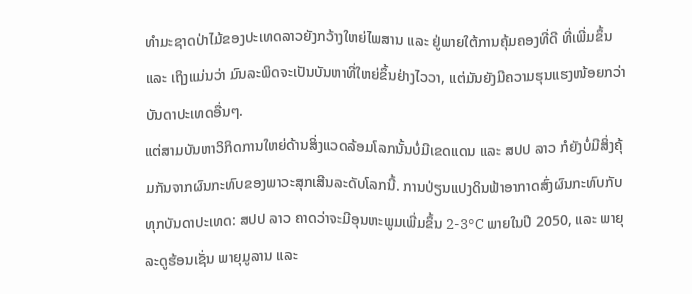ທຳມະຊາດປ່າໄມ້ຂອງປະເທດລາວຍັງກວ້າງໃຫຍ່ໄພສານ ແລະ ຢູ່ພາຍໃຕ້ການຄຸ້ມຄອງທີ່ດີ ທີ່ເພີ່ມຂຶ້ນ ແລະ ເຖິງແມ່ນວ່າ ມົນລະພິດຈະເປັນບັນຫາທີ່ໃຫຍ່ຂຶ້ນຢ່າງໄວວາ, ແຕ່ມັນຍັງມີຄວາມຮຸນແຮງໜ້ອຍກວ່າບັນດາປະເທດອື່ນໆ.
ແຕ່ສາມບັນຫາວິກິດການໃຫຍ່ດ້ານສິ່ງແວດລ້ອມໂລກນັ້ນບໍ່ມີເຂດແດນ ແລະ ສປປ ລາວ ກໍຍັງບໍ່ມີສິ່ງຄຸ້ມກັນຈາກຜົນກະທົບຂອງພາວະສຸກເສີນລະດັບໂລກນີ້. ການປ່ຽນແປງດິນຟ້າອາກາດສົ່ງຜົນກະທົບກັບທຸກບັນດາປະເທດ: ສປປ ລາວ ຄາດວ່າຈະມີອຸນຫະພູມເພີ່ມຂຶ້ນ 2-3°C ພາຍໃນປີ 2050, ແລະ ພາຍຸລະດູຮ້ອນເຊັ່ນ ພາຍຸມູລານ ແລະ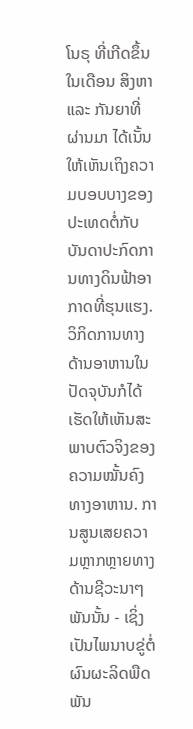ໂນຣຸ ທີ່ເກີດຂຶ້ນໃນເດືອນ ສິງຫາ ແລະ ກັນຍາທີ່ຜ່ານມາ ໄດ້ເນັ້ນໃຫ້ເຫັນເຖິງຄວາມບອບບາງຂອງປະເທດຕໍ່ກັບບັນດາປະກົດການທາງດິນຟ້າອາກາດທີ່ຮຸນແຮງ. ວິກິດການທາງດ້ານອາຫານໃນປັດຈຸບັນກໍໄດ້ເຮັດໃຫ້ເຫັນສະພາບຕົວຈິງຂອງຄວາມໝັ້ນຄົງທາງອາຫານ. ການສູນເສຍຄວາມຫຼາກຫຼາຍທາງດ້ານຊີວະນາໆພັນນັ້ນ - ເຊິ່ງເປັນໄພນາບຂູ່ຕໍ່ຜົນຜະລິດພືດພັນ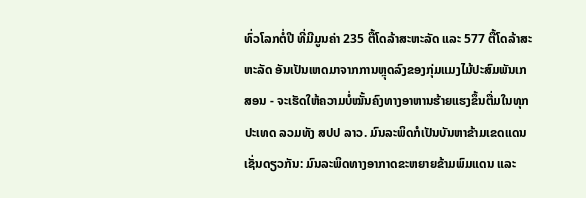ທົ່ວໂລກຕໍ່ປີ ທີ່ມີມູນຄ່າ 235 ຕື້ໂດລ້າສະຫະລັດ ແລະ 577 ຕື້ໂດລ້າສະຫະລັດ ອັນເປັນເຫດມາຈາກການຫຼຸດລົງຂອງກຸ່ມແມງໄມ້ປະສົມພັນເກສອນ - ຈະເຮັດໃຫ້ຄວາມບໍ່ໝັ້ນຄົງທາງອາຫານຮ້າຍແຮງຂຶ້ນຕື່ມໃນທຸກປະເທດ ລວມທັງ ສປປ ລາວ. ມົນລະພິດກໍເປັນບັນຫາຂ້າມເຂດແດນເຊັ່ນດຽວກັນ: ມົນລະພິດທາງອາກາດຂະຫຍາຍຂ້າມພົມແດນ ແລະ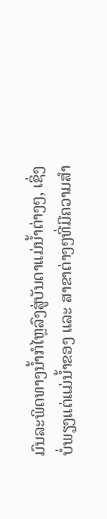ມົນລະພິດທາງນ້ຳກໍໄຫຼລົງສູ່ບັນດາແມ່ນ້ຳຕ່າງໆ, ເຊິ່ງບໍ່ພຽງແຕ່ແມ່ນ້ຳຂອງ ແລະ ສາຂາຕ່າງໆທີ່ມີຄວາມສຳ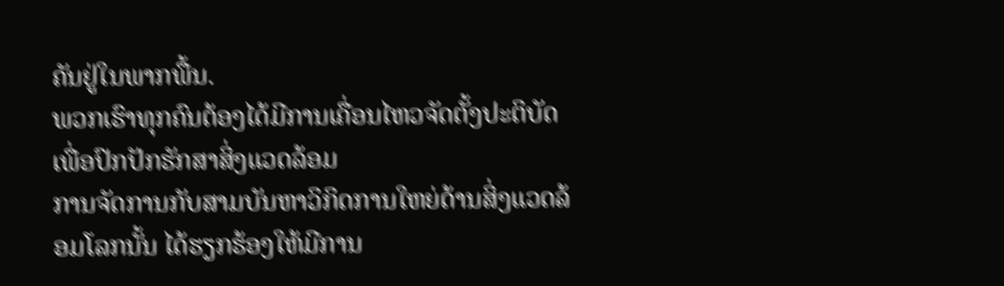ຄັນຢູ່ໃນພາກພື້ນ.
ພວກເຮົາທຸກຄົນຕ້ອງໄດ້ມີການເຄື່ອນໄຫວຈັດຕັ້ງປະຕິບັດເພື່ອປົກປັກຮັກສາສິ່ງແວດລ້ອມ
ການຈັດການກັບສາມບັນຫາວິກິດການໃຫຍ່ດ້ານສິ່ງແວດລ້ອມໂລກນັ້ນ ໄດ້ຮຽກຮ້ອງໃຫ້ມີການ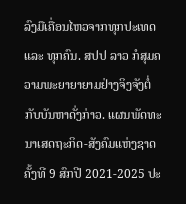ລົງມືເຄື່ອນໄຫວຈາກທຸກປະເທດ ແລະ ທຸກຄົນ. ສປປ ລາວ ກໍສຸມຄວາມພະຍາຍາຍາມຢ່າງຈິງຈັງຕໍ່ກັບບັນຫາດັ່ງກ່າວ. ແຜນພັດທະນາເສດຖະກິດ-ສັງຄົມແຫ່ງຊາດ ຄັ້ງທີ 9 ສົກປີ 2021-2025 ປະ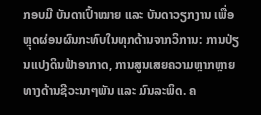ກອບມີ ບັນດາເປົ້າໝາຍ ແລະ ບັນດາວຽກງານ ເພື່ອຫຼຸດຜ່ອນຜົນກະທົບໃນທຸກດ້ານຈາກວິການ: ການປ່ຽນແປງດິນຟ້າອາກາດ, ການສູນເສຍຄວາມຫຼາກຫຼາຍທາງດ້ານຊີວະນາໆພັນ ແລະ ມົນລະພິດ. ຄ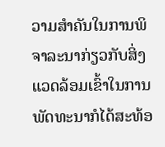ວາມສຳຄັນໃນການພິຈາລະນາກ່ຽວກັບສິ່ງແວດລ້ອມເຂົ້າໃນການພັດທະນາກໍໄດ້ສະທ້ອ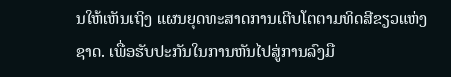ນໃຫ້ເຫັນເຖິງ ແຜນຍຸດທະສາດການເຕີບໂຕຕາມທິດສີຂຽວແຫ່ງຊາດ. ເພື່ອຮັບປະກັນໃນການຫັນໄປສູ່ການລົງມື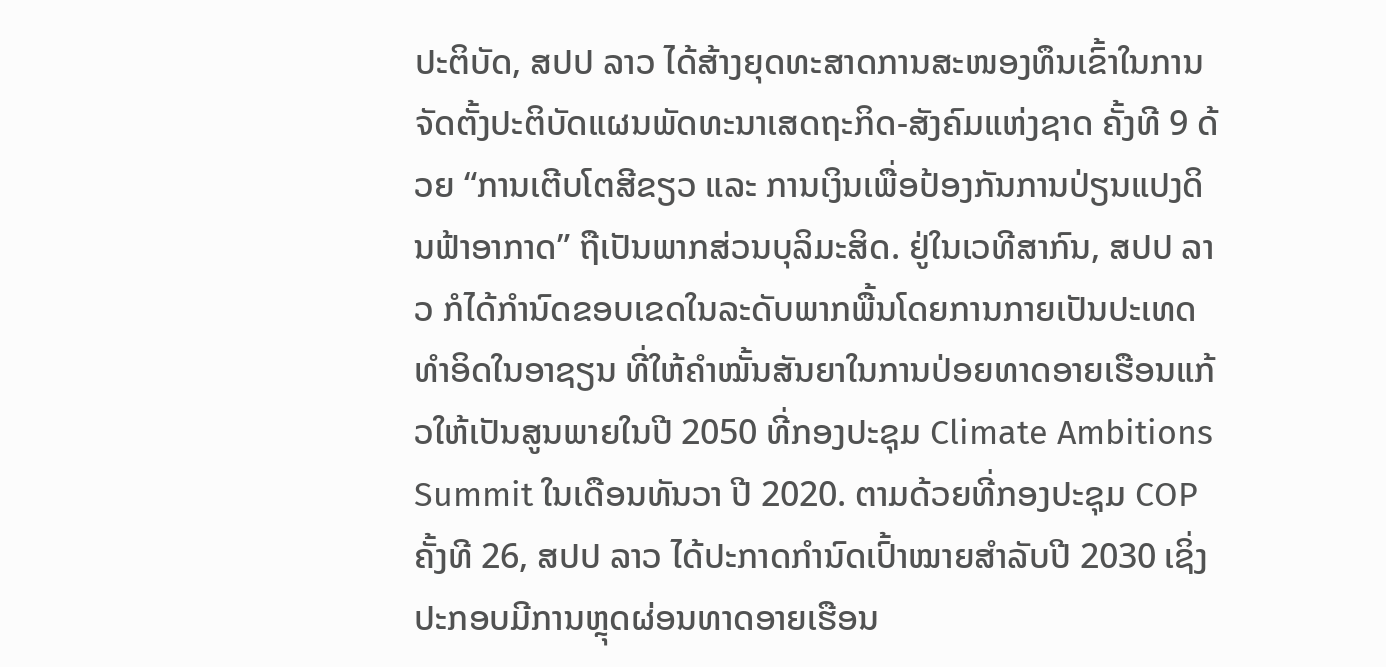ປະຕິບັດ, ສປປ ລາວ ໄດ້ສ້າງຍຸດທະສາດການສະໜອງທຶນເຂົ້າໃນການຈັດຕັ້ງປະຕິບັດແຜນພັດທະນາເສດຖະກິດ-ສັງຄົມແຫ່ງຊາດ ຄັ້ງທີ 9 ດ້ວຍ “ການເຕີບໂຕສີຂຽວ ແລະ ການເງິນເພື່ອປ້ອງກັນການປ່ຽນແປງດິນຟ້າອາກາດ” ຖືເປັນພາກສ່ວນບຸລິມະສິດ. ຢູ່ໃນເວທີສາກົນ, ສປປ ລາວ ກໍໄດ້ກຳນົດຂອບເຂດໃນລະດັບພາກພື້ນໂດຍການກາຍເປັນປະເທດທຳອິດໃນອາຊຽນ ທີ່ໃຫ້ຄຳໝັ້ນສັນຍາໃນການປ່ອຍທາດອາຍເຮືອນແກ້ວໃຫ້ເປັນສູນພາຍໃນປີ 2050 ທີ່ກອງປະຊຸມ Climate Ambitions Summit ໃນເດືອນທັນວາ ປີ 2020. ຕາມດ້ວຍທີ່ກອງປະຊຸມ COP ຄັ້ງທີ 26, ສປປ ລາວ ໄດ້ປະກາດກຳນົດເປົ້າໝາຍສຳລັບປີ 2030 ເຊິ່ງປະກອບມີການຫຼຸດຜ່ອນທາດອາຍເຮືອນ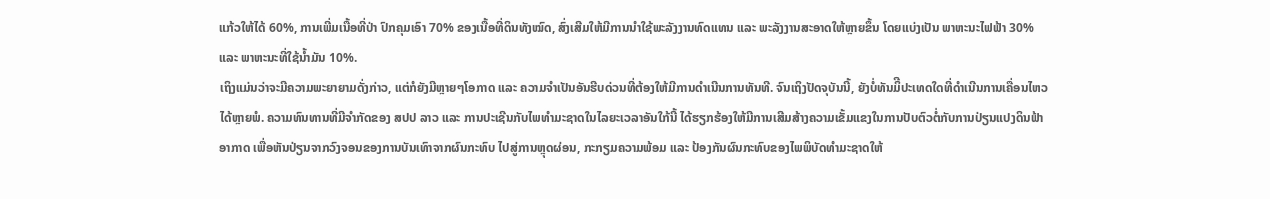ແກ້ວໃຫ້ໄດ້ 60%, ການເພີ່ມເນື້ອທີ່ປ່າ ປົກຄຸມເອົາ 70% ຂອງເນື້ອທີ່ດິນທັງໝົດ, ສົ່ງເສີມໃຫ້ມີການນຳໃຊ້ພະລັງງານທົດແທນ ແລະ ພະລັງງານສະອາດໃຫ້ຫຼາຍຂຶ້ນ ໂດຍແບ່ງເປັນ ພາຫະນະໄຟຟ້າ 30% ແລະ ພາຫະນະທີ່ໃຊ້ນ້ຳມັນ 10%.
ເຖິງແມ່ນວ່າຈະມີຄວາມພະຍາຍາມດັ່ງກ່າວ, ແຕ່ກໍຍັງມີຫຼາຍໆໂອກາດ ແລະ ຄວາມຈຳເປັນອັນຮີບດ່ວນທີ່ຕ້ອງໃຫ້ມີການດຳເນີນການທັນທີ. ຈົນເຖິງປັດຈຸບັນນີ້, ຍັງບໍ່ທັນມິີປະເທດໃດທີ່ດຳເນີນການເຄື່ອນໄຫວໄດ້ຫຼາຍພໍ. ຄວາມທົນທານທີ່ມີຈຳກັດຂອງ ສປປ ລາວ ແລະ ການປະເຊີນກັບໄພທຳມະຊາດໃນໄລຍະເວລາອັນໃກ້ນີ້ ໄດ້ຮຽກຮ້ອງໃຫ້ມີການເສີມສ້າງຄວາມເຂັ້ມແຂງໃນການປັບຕົວຕໍ່ກັບການປ່ຽນແປງດິນຟ້າອາກາດ ເພື່ອຫັນປ່ຽນຈາກວົງຈອນຂອງການບັນເທົາຈາກຜົນກະທົບ ໄປສູ່ການຫຼຸດຜ່ອນ, ກະກຽມຄວາມພ້ອມ ແລະ ປ້ອງກັນຜົນກະທົບຂອງໄພພິບັດທຳມະຊາດໃຫ້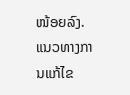ໜ້ອຍລົງ. ແນວທາງການແກ້ໄຂ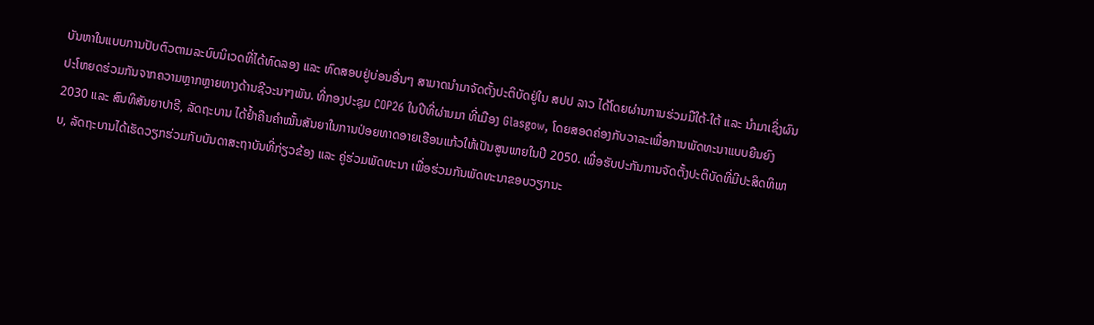ບັນຫາໃນແບບການປັບຕົວຕາມລະບົບນິເວດທີ່ໄດ້ທົດລອງ ແລະ ທົດສອບຢູ່ບ່ອນອື່ນໆ ສາມາດນຳມາຈັດຕັ້ງປະຕິບັດຢູ່ໃນ ສປປ ລາວ ໄດ້ໂດຍຜ່ານການຮ່ວມມືໃຕ້-ໃຕ້ ແລະ ນຳມາເຊິ່ງຜົນປະໂຫຍດຮ່ວມກັນຈາກຄວາມຫຼາກຫຼາຍທາງດ້ານຊີວະນາໆພັນ. ທີ່ກອງປະຊຸມ COP26 ໃນປີທີ່ຜ່ານມາ ທີ່ເມືອງ Glasgow, ໂດຍສອດຄ່ອງກັບວາລະເພື່ອການພັດທະນາແບບຍືນຍົງ 2030 ແລະ ສົນທິສັນຍາປາຣີ, ລັດຖະບານ ໄດ້ຢ້ຳຄືນຄຳໝັ້ນສັນຍາໃນການປ່ອຍທາດອາຍເຮືອນແກ້ວໃຫ້ເປັນສູນພາຍໃນປີ 2050. ເພື່ອຮັບປະກັນການຈັດຕັ້ງປະຕິບັດທີ່ມີປະສິດທິພາບ, ລັດຖະບານໄດ້ເຮັດວຽກຮ່ວມກັບບັນດາສະຖາບັນທີ່ກ່ຽວຂ້ອງ ແລະ ຄູ່ຮ່ວມພັດທະນາ ເພື່ອຮ່ວມກັນພັດທະນາຂອບວຽກນະ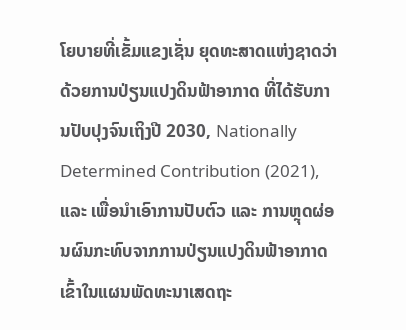ໂຍບາຍທີ່ເຂັ້ມແຂງເຊັ່ນ ຍຸດທະສາດແຫ່ງຊາດວ່າດ້ວຍການປ່ຽນແປງດິນຟ້າອາກາດ ທີ່ໄດ້ຮັບການປັບປຸງຈົນເຖິງປີ 2030, Nationally Determined Contribution (2021), ແລະ ເພື່ອນຳເອົາການປັບຕົວ ແລະ ການຫຼຸດຜ່ອນຜົນກະທົບຈາກການປ່ຽນແປງດິນຟ້າອາກາດ ເຂົ້າໃນແຜນພັດທະນາເສດຖະ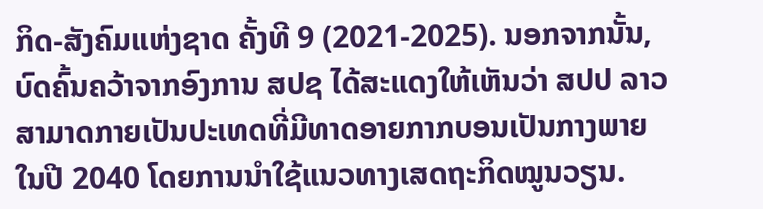ກິດ-ສັງຄົມແຫ່ງຊາດ ຄັ້ງທີ 9 (2021-2025). ນອກຈາກນັ້ນ, ບົດຄົ້ນຄວ້າຈາກອົງການ ສປຊ ໄດ້ສະແດງໃຫ້ເຫັນວ່າ ສປປ ລາວ ສາມາດກາຍເປັນປະເທດທີ່ມີທາດອາຍກາກບອນເປັນກາງພາຍໃນປີ 2040 ໂດຍການນຳໃຊ້ແນວທາງເສດຖະກິດໝູນວຽນ.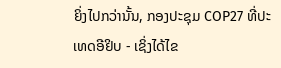ຍິ່ງໄປກວ່ານັ້ນ, ກອງປະຊຸມ COP27 ທີ່ປະເທດອີຢິບ - ເຊິ່ງໄດ້ໄຂ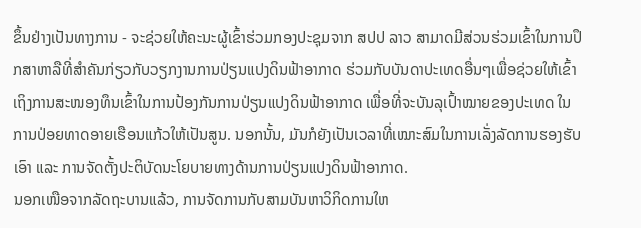ຂຶ້ນຢ່າງເປັນທາງການ - ຈະຊ່ວຍໃຫ້ຄະນະຜູ້ເຂົ້າຮ່ວມກອງປະຊຸມຈາກ ສປປ ລາວ ສາມາດມີສ່ວນຮ່ວມເຂົ້າໃນການປຶກສາຫາລືທີ່ສຳຄັນກ່ຽວກັບວຽກງານການປ່ຽນແປງດິນຟ້າອາກາດ ຮ່ວມກັບບັນດາປະເທດອື່ນໆເພື່ອຊ່ວຍໃຫ້ເຂົ້າເຖິງການສະໜອງທຶນເຂົ້າໃນການປ້ອງກັນການປ່ຽນແປງດິນຟ້າອາກາດ ເພື່ອທີ່ຈະບັນລຸເປົ້າໝາຍຂອງປະເທດ ໃນການປ່ອຍທາດອາຍເຮືອນແກ້ວໃຫ້ເປັນສູນ. ນອກນັ້ນ, ມັນກໍຍັງເປັນເວລາທີ່ເໝາະສົມໃນການເລັ່ງລັດການຮອງຮັບເອົາ ແລະ ການຈັດຕັ້ງປະຕິບັດນະໂຍບາຍທາງດ້ານການປ່ຽນແປງດິນຟ້າອາກາດ.
ນອກເໜືອຈາກລັດຖະບານແລ້ວ, ການຈັດການກັບສາມບັນຫາວິກິດການໃຫ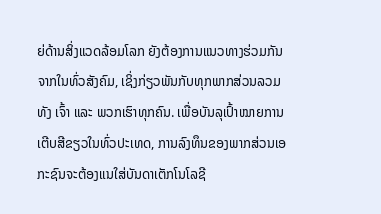ຍ່ດ້ານສິ່ງແວດລ້ອມໂລກ ຍັງຕ້ອງການແນວທາງຮ່ວມກັນຈາກໃນທົ່ວສັງຄົມ, ເຊິ່ງກ່ຽວພັນກັບທຸກພາກສ່ວນລວມທັງ ເຈົ້າ ແລະ ພວກເຮົາທຸກຄົນ. ເພື່ອບັນລຸເປົ້າໝາຍການເຕີບສີຂຽວໃນທົ່ວປະເທດ, ການລົງທຶນຂອງພາກສ່ວນເອກະຊົນຈະຕ້ອງແນໃສ່ບັນດາເຕັກໂນໂລຊີ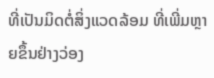ທີ່ເປັນມິດຕໍ່ສິ່ງແວດລ້ອມ ທີ່ເພີ່ມຫຼາຍຂຶ້ນຢ່າງວ່ອງ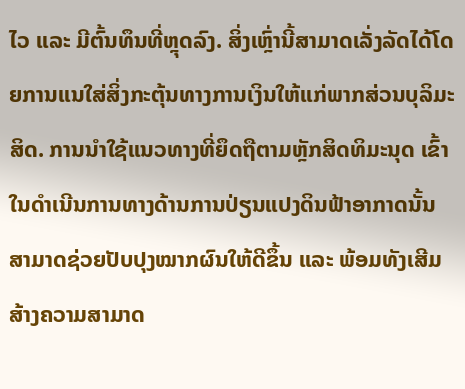ໄວ ແລະ ມີຕົ້ນທຶນທີ່ຫຼຸດລົງ. ສິ່ງເຫຼົ່ານີ້ສາມາດເລັ່ງລັດໄດ້ໂດຍການແນໃສ່ສິ່ງກະຕຸ້ນທາງການເງິນໃຫ້ແກ່ພາກສ່ວນບຸລິມະສິດ. ການນຳໃຊ້ແນວທາງທີ່ຍຶດຖືຕາມຫຼັກສິດທິມະນຸດ ເຂົ້າໃນດຳເນີນການທາງດ້ານການປ່ຽນແປງດິນຟ້າອາກາດນັ້ນ ສາມາດຊ່ວຍປັບປຸງໝາກຜົນໃຫ້ດີຂຶ້ນ ແລະ ພ້ອມທັງເສີມສ້າງຄວາມສາມາດ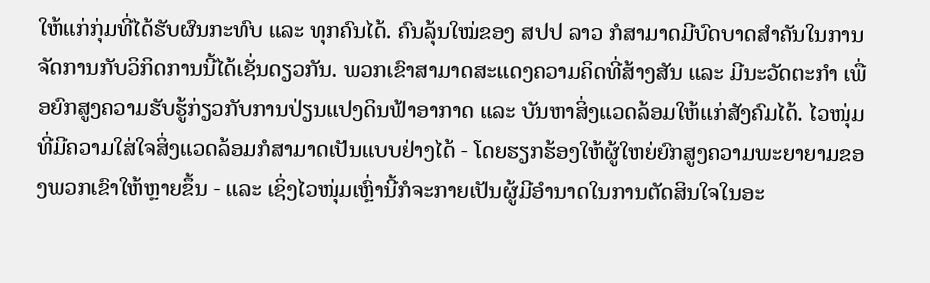ໃຫ້ແກ່ກຸ່ມທີ່ໄດ້ຮັບຜົນກະທົບ ແລະ ທຸກຄົນໄດ້. ຄົນລຸ້ນໃໝ່ຂອງ ສປປ ລາວ ກໍສາມາດມີບົດບາດສຳຄັນໃນການຈັດການກັບວິກິດການນີ້ໄດ້ເຊັ່ນດຽວກັນ. ພວກເຂົາສາມາດສະແດງຄວາມຄິດທີ່ສ້າງສັນ ແລະ ມີນະວັດຕະກຳ ເພື່ອຍົກສູງຄວາມຮັບຮູ້ກ່ຽວກັບການປ່ຽນແປງດິນຟ້າອາກາດ ແລະ ບັນຫາສິ່ງແວດລ້ອມໃຫ້ແກ່ສັງຄົມໄດ້. ໄວໜຸ່ມທີ່ມີຄວາມໃສ່ໃຈສິ່ງແວດລ້ອມກໍສາມາດເປັນແບບຢ່າງໄດ້ - ໂດຍຮຽກຮ້ອງໃຫ້ຜູ້ໃຫຍ່ຍົກສູງຄວາມພະຍາຍາມຂອງພວກເຂົາໃຫ້ຫຼາຍຂຶ້ນ - ແລະ ເຊິ່ງໄວໜຸ່ມເຫຼົ່ານີ້ກໍຈະກາຍເປັນຜູ້ມີອຳນາດໃນການຕັດສິນໃຈໃນອະ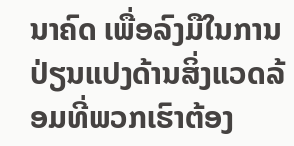ນາຄົດ ເພື່ອລົງມືໃນການປ່ຽນແປງດ້ານສິ່ງແວດລ້ອມທີ່ພວກເຮົາຕ້ອງ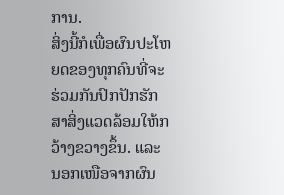ການ.
ສິ່ງນີ້ກໍເພື່ອຜົນປະໂຫຍດຂອງທຸກຄົນທີ່ຈະຮ່ວມກັນປົກປັກຮັກສາສິ່ງແວດລ້ອມໃຫ້ກວ້າງຂວາງຂຶ້ນ. ແລະ ນອກເໜືອຈາກຜົນ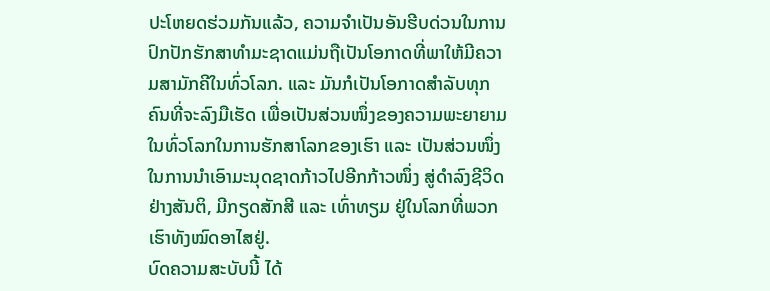ປະໂຫຍດຮ່ວມກັນແລ້ວ, ຄວາມຈຳເປັນອັນຮີບດ່ວນໃນການປົກປັກຮັກສາທຳມະຊາດແມ່ນຖືເປັນໂອກາດທີ່ພາໃຫ້ມີຄວາມສາມັກຄີໃນທົ່ວໂລກ. ແລະ ມັນກໍເປັນໂອກາດສຳລັບທຸກຄົນທີ່ຈະລົງມືເຮັດ ເພື່ອເປັນສ່ວນໜຶ່ງຂອງຄວາມພະຍາຍາມໃນທົ່ວໂລກໃນການຮັກສາໂລກຂອງເຮົາ ແລະ ເປັນສ່ວນໜຶ່ງໃນການນຳເອົາມະນຸດຊາດກ້າວໄປອີກກ້າວໜຶ່ງ ສູ່ດຳລົງຊີວິດຢ່າງສັນຕິ, ມີກຽດສັກສີ ແລະ ເທົ່າທຽມ ຢູ່ໃນໂລກທີ່ພວກເຮົາທັງໝົດອາໄສຢູ່.
ບົດຄວາມສະບັບນີ້ ໄດ້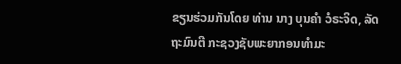ຂຽນຮ່ວມກັນໂດຍ ທ່ານ ນາງ ບຸນຄຳ ວໍຣະຈິດ, ລັດຖະມົນຕີ ກະຊວງຊັບພະຍາກອນທຳມະ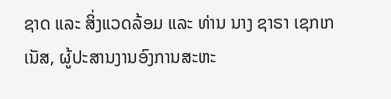ຊາດ ແລະ ສິ່ງແວດລ້ອມ ແລະ ທ່ານ ນາງ ຊາຣາ ເຊກເກເນັສ, ຜູ້ປະສານງານອົງການສະຫະ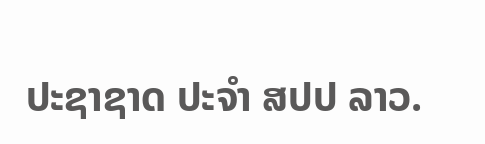ປະຊາຊາດ ປະຈຳ ສປປ ລາວ.